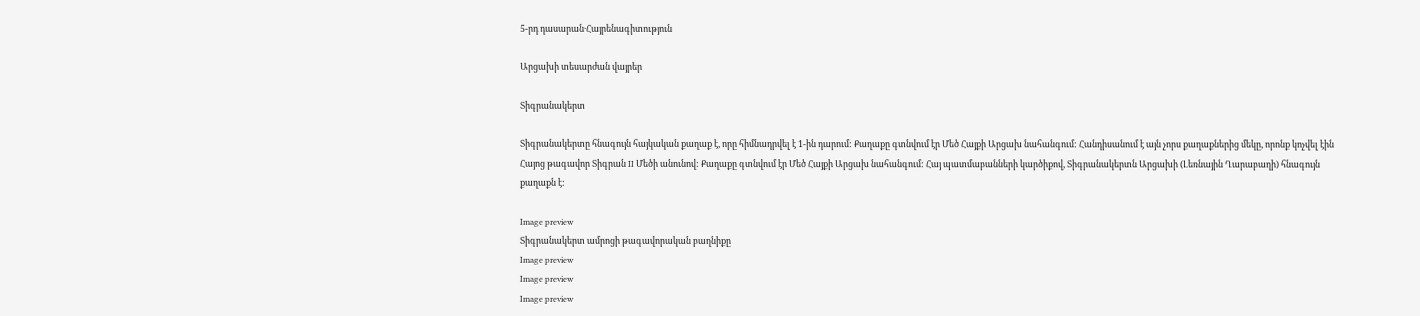5-րդ դասարան·Հայրենագիտություն

Արցախի տեսարժան վայրեր

Տիգրանակերտ

Տիգրանակերտը հնագույն հայկական քաղաք է, որը հիմնադրվել է 1-ին դարում: Քաղաքը գտնվում էր Մեծ Հայքի Արցախ նահանգում: Հանդիսանում է այն չորս քաղաքներից մեկը, որոնք կոչվել էին Հայոց թագավոր Տիգրան II Մեծի անունով: Քաղաքը գտնվում էր Մեծ Հայքի Արցախ նահանգում: Հայ պատմաբանների կարծիքով, Տիգրանակերտն Արցախի (Լեռնային Ղարաբաղի) հնագույն քաղաքն է:

Image preview
Տիգրանակերտ ամրոցի թագավորական բաղնիքը
Image preview
Image preview
Image preview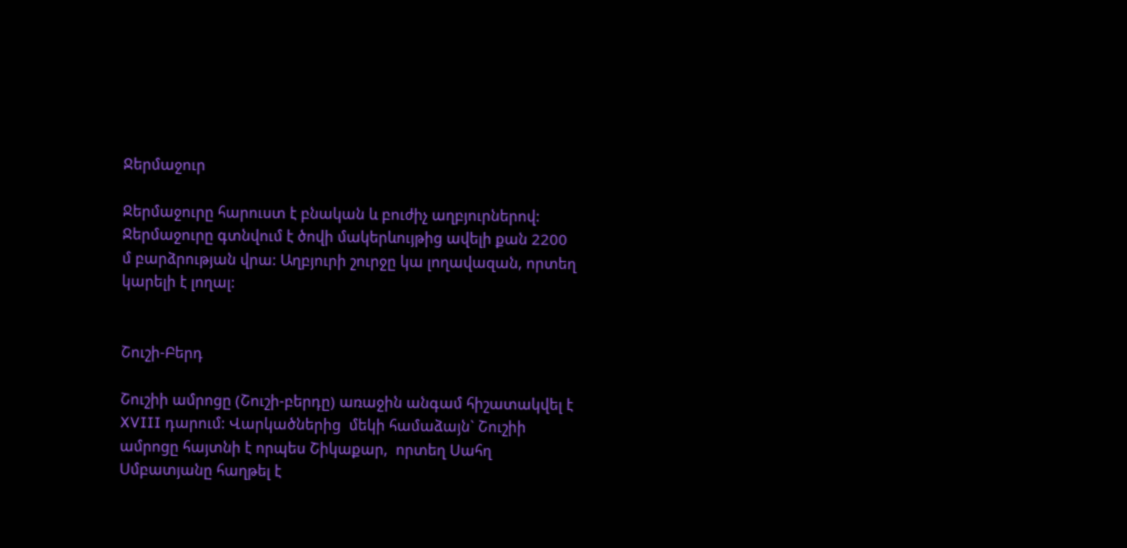Ջերմաջուր

Ջերմաջուրը հարուստ է բնական և բուժիչ աղբյուրներով: Ջերմաջուրը գտնվում է ծովի մակերևույթից ավելի քան 2200 մ բարձրության վրա: Աղբյուրի շուրջը կա լողավազան, որտեղ կարելի է լողալ:


Շուշի-Բերդ

Շուշիի ամրոցը (Շուշի-բերդը) առաջին անգամ հիշատակվել է XVIII դարում: Վարկածներից  մեկի համաձայն` Շուշիի ամրոցը հայտնի է որպես Շիկաքար,  որտեղ Սահղ Սմբատյանը հաղթել է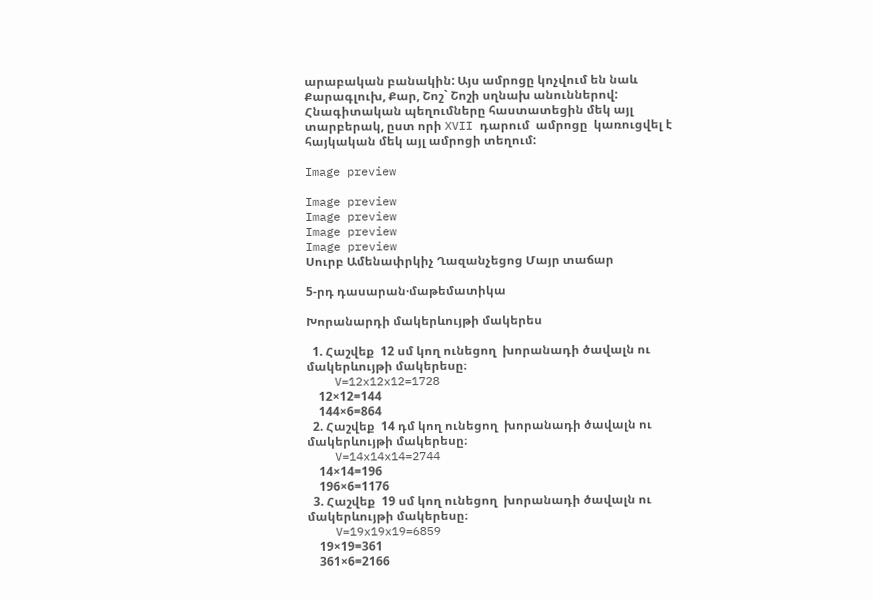արաբական բանակին: Այս ամրոցը կոչվում են նաև Քարագլուխ, Քար, Շոշ` Շոշի սղնախ անուններով: Հնագիտական պեղումները հաստատեցին մեկ այլ տարբերակ, ըստ որի XVII դարում  ամրոցը  կառուցվել է հայկական մեկ այլ ամրոցի տեղում:

Image preview

Image preview
Image preview
Image preview
Image preview
Սուրբ Ամենափրկիչ Ղազանչեցոց Մայր տաճար

5-րդ դասարան·մաթեմատիկա

Խորանարդի մակերևույթի մակերես

  1. Հաշվեք  12 սմ կող ունեցող  խորանադի ծավալն ու մակերևույթի մակերեսը։
    V=12x12x12=1728
    12×12=144
    144×6=864
  2. Հաշվեք  14 դմ կող ունեցող  խորանադի ծավալն ու մակերևույթի մակերեսը։
    V=14x14x14=2744
    14×14=196
    196×6=1176
  3. Հաշվեք  19 սմ կող ունեցող  խորանադի ծավալն ու մակերևույթի մակերեսը։
    V=19x19x19=6859
    19×19=361
    361×6=2166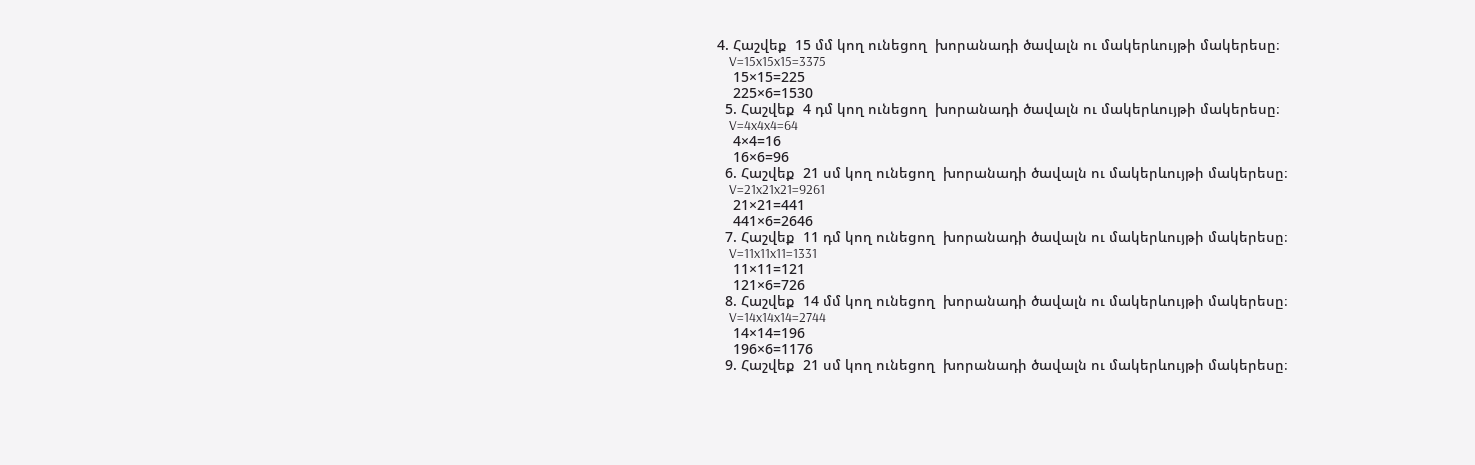4. Հաշվեք  15 մմ կող ունեցող  խորանադի ծավալն ու մակերևույթի մակերեսը։
    V=15x15x15=3375
    15×15=225
    225×6=1530
  5. Հաշվեք  4 դմ կող ունեցող  խորանադի ծավալն ու մակերևույթի մակերեսը։
    V=4x4x4=64
    4×4=16
    16×6=96
  6. Հաշվեք  21 սմ կող ունեցող  խորանադի ծավալն ու մակերևույթի մակերեսը։
    V=21x21x21=9261
    21×21=441
    441×6=2646
  7. Հաշվեք  11 դմ կող ունեցող  խորանադի ծավալն ու մակերևույթի մակերեսը։
    V=11x11x11=1331
    11×11=121
    121×6=726
  8. Հաշվեք  14 մմ կող ունեցող  խորանադի ծավալն ու մակերևույթի մակերեսը։
    V=14x14x14=2744
    14×14=196
    196×6=1176
  9. Հաշվեք  21 սմ կող ունեցող  խորանադի ծավալն ու մակերևույթի մակերեսը։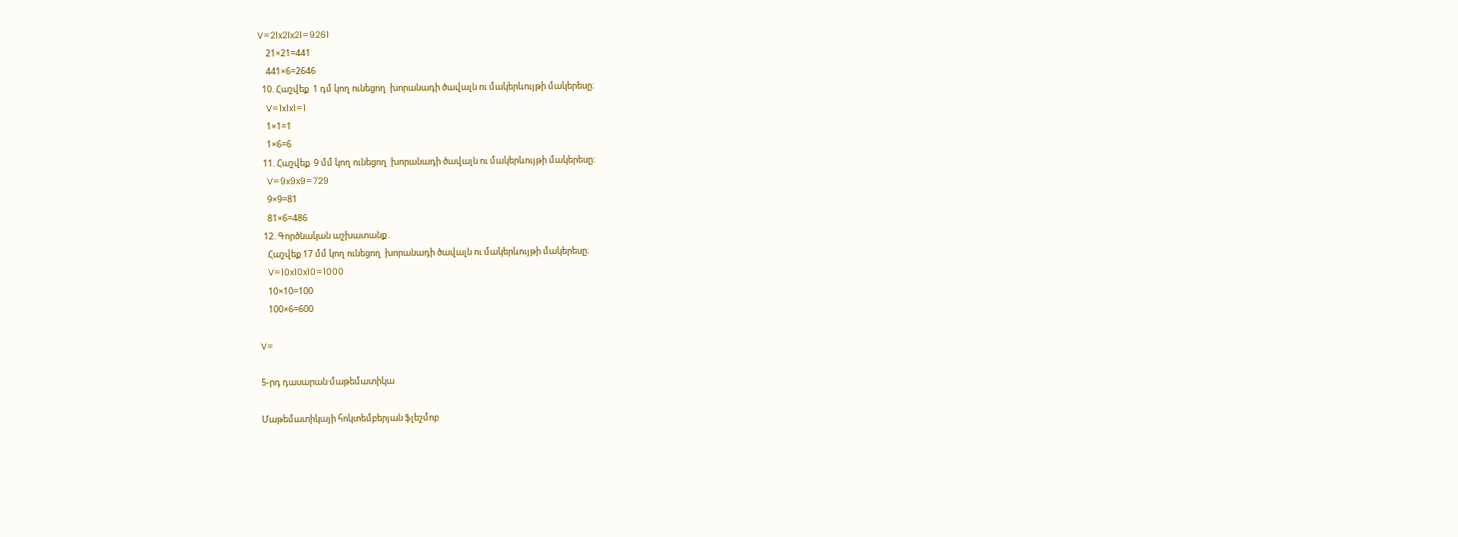V=21x21x21=9261
    21×21=441
    441×6=2646
  10. Հաշվեք  1 դմ կող ունեցող  խորանադի ծավալն ու մակերևույթի մակերեսը։
    V=1x1x1=1
    1×1=1
    1×6=6
  11. Հաշվեք  9 մմ կող ունեցող  խորանադի ծավալն ու մակերևույթի մակերեսը։
    V=9x9x9=729
    9×9=81
    81×6=486
  12. Գործնական աշխատանք․
    Հաշվեք 17 մմ կող ունեցող  խորանադի ծավալն ու մակերևույթի մակերեսը։
    V=10x10x10=1000
    10×10=100
    100×6=600

V=

5-րդ դասարան·մաթեմատիկա

Մաթեմատիկայի հոկտեմբերյան ֆլեշմոբ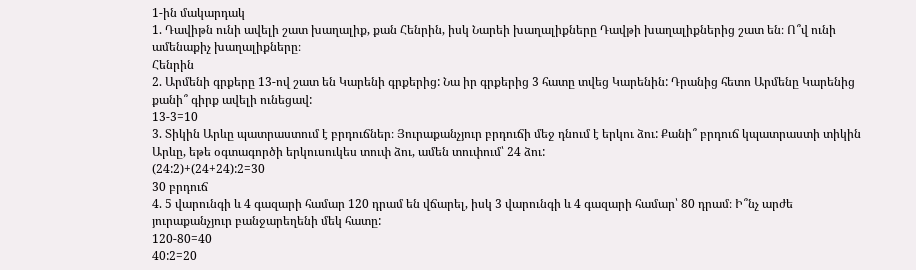1-ին մակարդակ
1. Դավիթն ունի ավելի շատ խաղալիք, քան Հենրին, իսկ Նարեի խաղալիքները Դավթի խաղալիքներից շատ են։ Ո՞վ ունի ամենաքիչ խաղալիքները։
Հենրին
2. Արմենի գրքերը 13-ով շատ են Կարենի գրքերից: Նա իր գրքերից 3 հատը տվեց Կարենին: Դրանից հետո Արմենը Կարենից քանի՞ գիրք ավելի ունեցավ:
13-3=10
3. Տիկին Արևը պատրաստում է բրդուճներ։ Յուրաքանչյուր բրդուճի մեջ դնում է երկու ձու: Քանի՞ բրդուճ կպատրաստի տիկին Արևը, եթե օգտագործի երկուսուկես տուփ ձու, ամեն տուփում՝ 24 ձու:
(24:2)+(24+24):2=30
30 բրդուճ
4. 5 վարունգի և 4 գազարի համար 120 դրամ են վճարել, իսկ 3 վարունգի և 4 գազարի համար՝ 80 դրամ։ Ի՞նչ արժե յուրաքանչյուր բանջարեղենի մեկ հատը:
120-80=40
40:2=20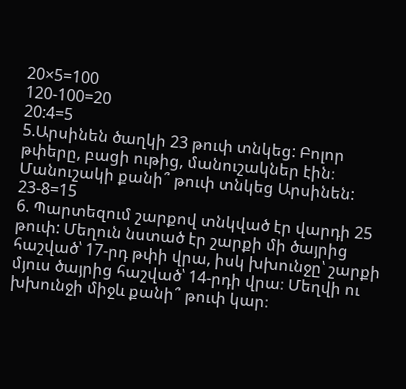20×5=100
120-100=20
20:4=5
5.Արսինեն ծաղկի 23 թուփ տնկեց: Բոլոր թփերը, բացի ութից, մանուշակներ էին։ Մանուշակի քանի՞ թուփ տնկեց Արսինեն:
23-8=15
6. Պարտեզում շարքով տնկված էր վարդի 25 թուփ: Մեղուն նստած էր շարքի մի ծայրից հաշված՝ 17-րդ թփի վրա, իսկ խխունջը՝ շարքի մյուս ծայրից հաշված՝ 14-րդի վրա։ Մեղվի ու խխունջի միջև քանի՞ թուփ կար։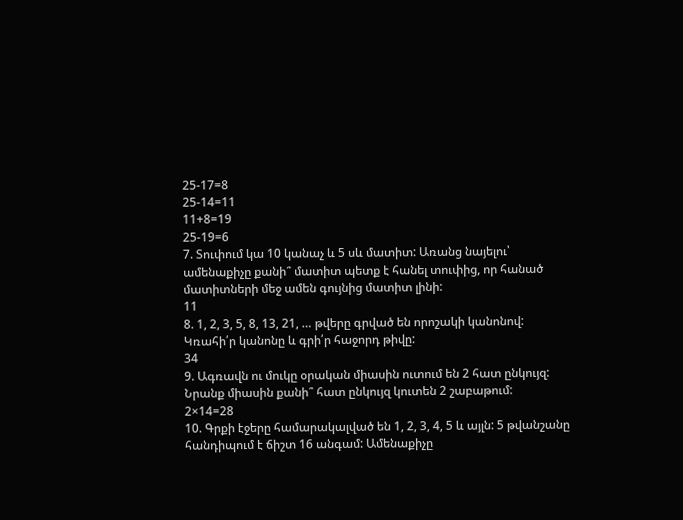25-17=8
25-14=11
11+8=19
25-19=6
7. Տուփում կա 10 կանաչ և 5 սև մատիտ: Առանց նայելու՝ ամենաքիչը քանի՞ մատիտ պետք է հանել տուփից, որ հանած մատիտների մեջ ամեն գույնից մատիտ լինի:
11
8. 1, 2, 3, 5, 8, 13, 21, … թվերը գրված են որոշակի կանոնով: Կռահի՛ր կանոնը և գրի՛ր հաջորդ թիվը:
34
9. Ագռավն ու մուկը օրական միասին ուտում են 2 հատ ընկույզ: Նրանք միասին քանի՞ հատ ընկույզ կուտեն 2 շաբաթում:
2×14=28
10. Գրքի էջերը համարակալված են 1, 2, 3, 4, 5 և այլն: 5 թվանշանը հանդիպում է ճիշտ 16 անգամ: Ամենաքիչը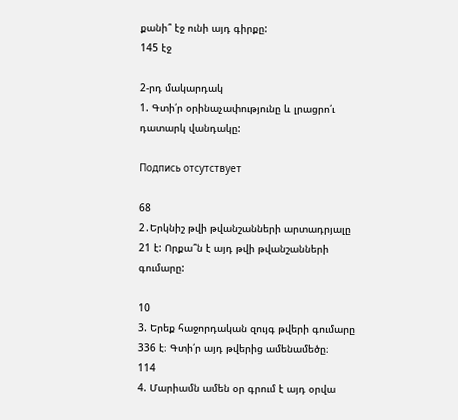քանի՞ էջ ունի այդ գիրքը:
145 էջ

2-րդ մակարդակ
1. Գտի՛ր օրինաչափությունը և լրացրո՛ւ դատարկ վանդակը:

Подпись отсутствует

68
2․Երկնիշ թվի թվանշանների արտադրյալը 21 է: Որքա՞ն է այդ թվի թվանշանների գումարը:

10
3. Երեք հաջորդական զույգ թվերի գումարը 336 է։ Գտի՛ր այդ թվերից ամենամեծը։
114
4. Մարիամն ամեն օր գրում է այդ օրվա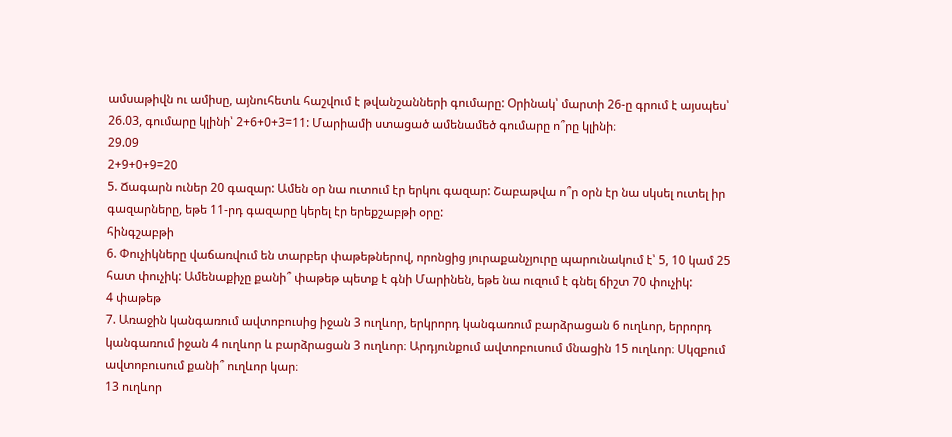ամսաթիվն ու ամիսը, այնուհետև հաշվում է թվանշանների գումարը: Օրինակ՝ մարտի 26-ը գրում է այսպես՝ 26.03, գումարը կլինի՝ 2+6+0+3=11: Մարիամի ստացած ամենամեծ գումարը ո՞րը կլինի։
29.09
2+9+0+9=20
5. Ճագարն ուներ 20 գազար: Ամեն օր նա ուտում էր երկու գազար: Շաբաթվա ո՞ր օրն էր նա սկսել ուտել իր գազարները, եթե 11-րդ գազարը կերել էր երեքշաբթի օրը:
հինգշաբթի
6. Փուչիկները վաճառվում են տարբեր փաթեթներով, որոնցից յուրաքանչյուրը պարունակում է՝ 5, 10 կամ 25 հատ փուչիկ: Ամենաքիչը քանի՞ փաթեթ պետք է գնի Մարինեն, եթե նա ուզում է գնել ճիշտ 70 փուչիկ:
4 փաթեթ
7. Առաջին կանգառում ավտոբուսից իջան 3 ուղևոր, երկրորդ կանգառում բարձրացան 6 ուղևոր, երրորդ կանգառում իջան 4 ուղևոր և բարձրացան 3 ուղևոր։ Արդյունքում ավտոբուսում մնացին 15 ուղևոր։ Սկզբում ավտոբուսում քանի՞ ուղևոր կար։
13 ուղևոր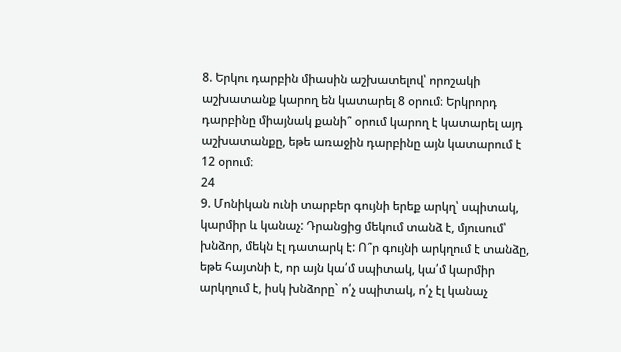8. Երկու դարբին միասին աշխատելով՝ որոշակի աշխատանք կարող են կատարել 8 օրում։ Երկրորդ դարբինը միայնակ քանի՞ օրում կարող է կատարել այդ աշխատանքը, եթե առաջին դարբինը այն կատարում է 12 օրում։
24
9. Մոնիկան ունի տարբեր գույնի երեք արկղ՝ սպիտակ, կարմիր և կանաչ: Դրանցից մեկում տանձ է, մյուսում՝ խնձոր, մեկն էլ դատարկ է: Ո՞ր գույնի արկղում է տանձը, եթե հայտնի է, որ այն կա՛մ սպիտակ, կա՛մ կարմիր արկղում է, իսկ խնձորը` ո՛չ սպիտակ, ո՛չ էլ կանաչ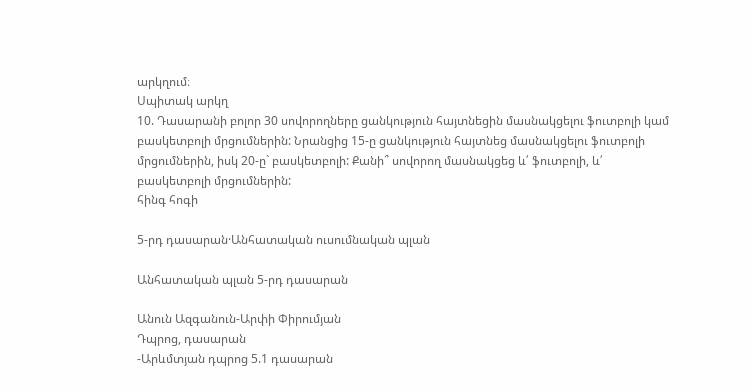արկղում։
Սպիտակ արկղ
10. Դասարանի բոլոր 30 սովորողները ցանկություն հայտնեցին մասնակցելու ֆուտբոլի կամ բասկետբոլի մրցումներին: Նրանցից 15-ը ցանկություն հայտնեց մասնակցելու ֆուտբոլի մրցումներին, իսկ 20-ը` բասկետբոլի: Քանի՞ սովորող մասնակցեց և՛ ֆուտբոլի, և՛ բասկետբոլի մրցումներին:
հինգ հոգի

5-րդ դասարան·Անհատական ուսումնական պլան

Անհատական պլան 5-րդ դասարան

Անուն Ազգանուն-Արփի Փիրումյան
Դպրոց, դասարան
-Արևմտյան դպրոց 5.1 դասարան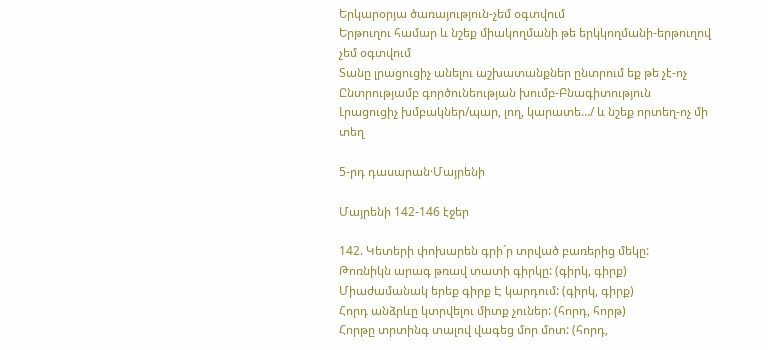Երկարօրյա ծառայություն-չեմ օգտվում
Երթուղու համար և նշեք միակողմանի թե երկկողմանի-երթուղով չեմ օգտվում
Տանը լրացուցիչ անելու աշխատանքներ ընտրում եք թե չէ-ոչ
Ընտրությամբ գործունեության խումբ-Բնագիտություն
Լրացուցիչ խմբակներ/պար, լող, կարատե…/ և նշեք որտեղ-ոչ մի տեղ

5-րդ դասարան·Մայրենի

Մայրենի 142-146 էջեր

142. Կետերի փոխարեն գրի´ր տրված բառերից մեկը:
Թոռնիկն արագ թռավ տատի գիրկը: (գիրկ, գիրք)
Միաժամանակ երեք գիրք Է կարդում: (գիրկ, գիրք)
Հորդ անձրևը կտրվելու միտք չուներ: (հորդ, հորթ)
Հորթը տրտինգ տալով վագեց մոր մոտ: (հորդ,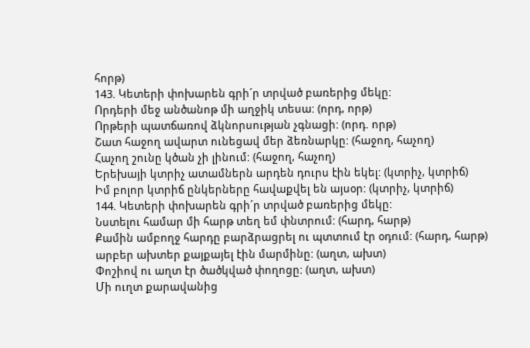հորթ)
143. Կետերի փոխարեն գրի´ր տրված բառերից մեկը:
Որդերի մեջ անծանոթ մի աղջիկ տեսա: (որդ, որթ)
Որթերի պատճառով ձկնորսության չգնացի: (որդ. որթ)
Շատ հաջող ավարտ ունեցավ մեր ձեռնարկը: (հաջող, հաչող)
Հաչող շունը կծան չի լինում: (հաջող, հաչող)
Երեխայի կտրիչ ատամներն արդեն դուրս էին եկել: (կտրիչ, կտրիճ)
Իմ բոլոր կտրիճ ընկերները հավաքվել են այսօր: (կտրիչ, կտրիճ)
144. Կետերի փոխարեն գրի´ր տրված բառերից մեկը:
Նստելու համար մի հարթ տեղ եմ փնտրում: (հարդ, հարթ)
Քամին ամբողջ հարդը բարձրացրել ու պտտում էր օդում: (հարդ, հարթ)
արբեր ախտեր քայքայել էին մարմինը: (աղտ, ախտ)
Փոշիով ու աղտ էր ծածկված փողոցը: (աղտ, ախտ)
Մի ուղտ քարավանից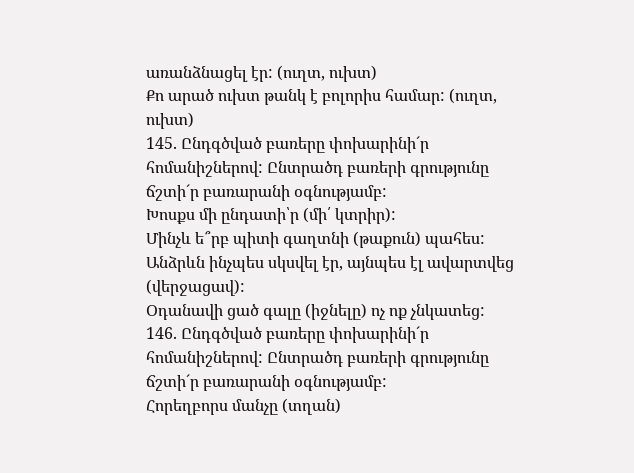առանձնացել էր: (ուղտ, ուխտ)
Քո արած ուխտ թանկ է բոլորիս համար: (ուղտ, ուխտ)
145. Ընդգծված բառերը փոխարինի´ր հոմանիշներով: Ընտրածդ բառերի գրությունը ճշտի´ր բառարանի օգնությամբ:
Խոսքս մի ընդատի՝ր (մի՛ կտրիր):
Մինչև ե՞րբ պիտի գաղտնի (թաքուն) պահես:
Անձրևն ինչպես սկսվել էր, այնպես էլ ավարտվեց (վերջացավ):
Օդանավի ցած գալը (իջնելը) ոչ ոք չնկատեց:
146. Ընդգծված բառերը փոխարինի´ր հոմանիշներով: Ընտրածդ բառերի գրությունը ճշտի´ր բառարանի օգնությամբ:
Հորեղբորս մանչը (տղան)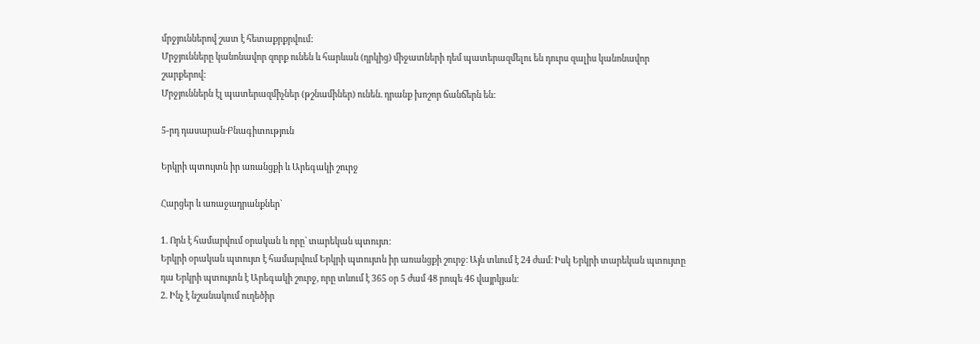մրջյուններով շատ է հետաքրքրվում:
Մրջյունները կանոնավոր զորք ունեն և հարևան (դրկից) միջատների դեմ պատերազմելու են դուրս զալիս կանոնավոր շարքերով:
Մրջյուններն էլ պատերազմիչներ (թշնամիներ) ունեն. դրանք խոշոր ճանճերն են։

5-րդ դասարան·Բնագիտություն

Երկրի պտույտն իր առանցքի և Արեգակի շուրջ

Հարցեր և առաջադրանքներ`

1. Որն է համարվում օրական և որը` տարեկան պտույտ։
Երկրի օրական պտույտ է համարվում Երկրի պտույտն իր առանցքի շուրջ։ Այն տևում է 24 ժամ։ Իսկ Երկրի տարեկան պտույտը դա Երկրի պտույտն է Արեգակի շուրջ, որը տևում է 365 օր 5 ժամ 48 րոպե 46 վայրկյան։
2. Ինչ է նշանակում ուղեծիր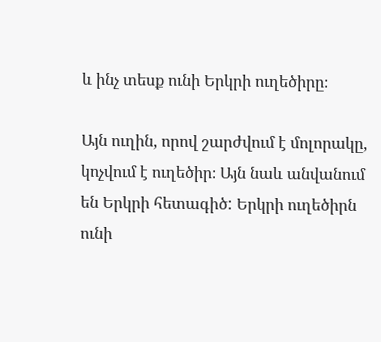և ինչ տեսք ունի Երկրի ուղեծիրը։

Այն ուղին, որով շարժվում է մոլորակը, կոչվում է ուղեծիր։ Այն նաև անվանում են Երկրի հետագիծ: Երկրի ուղեծիրն ունի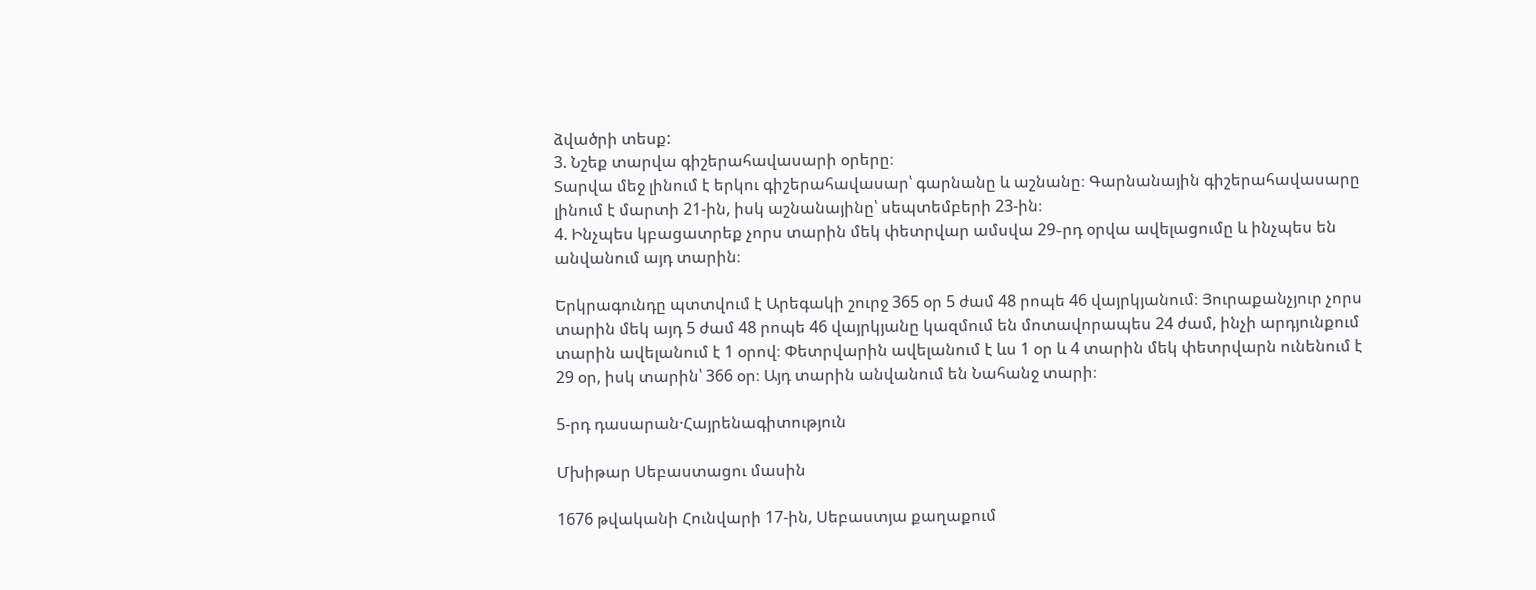ձվածրի տեսք:
3. Նշեք տարվա գիշերահավասարի օրերը։
Տարվա մեջ լինում է երկու գիշերահավասար՝ գարնանը և աշնանը։ Գարնանային գիշերահավասարը լինում է մարտի 21-ին, իսկ աշնանայինը՝ սեպտեմբերի 23-ին։
4. Ինչպես կբացատրեք չորս տարին մեկ փետրվար ամսվա 29֊րդ օրվա ավելացումը և ինչպես են անվանում այդ տարին։

Երկրագունդը պտտվում է Արեգակի շուրջ 365 օր 5 ժամ 48 րոպե 46 վայրկյանում։ Յուրաքանչյուր չորս տարին մեկ այդ 5 ժամ 48 րոպե 46 վայրկյանը կազմում են մոտավորապես 24 ժամ, ինչի արդյունքում տարին ավելանում է 1 օրով։ Փետրվարին ավելանում է ևս 1 օր և 4 տարին մեկ փետրվարն ունենում է 29 օր, իսկ տարին՝ 366 օր։ Այդ տարին անվանում են Նահանջ տարի։

5-րդ դասարան·Հայրենագիտություն

Մխիթար Սեբաստացու մասին

1676 թվականի Հունվարի 17-ին, Սեբաստյա քաղաքում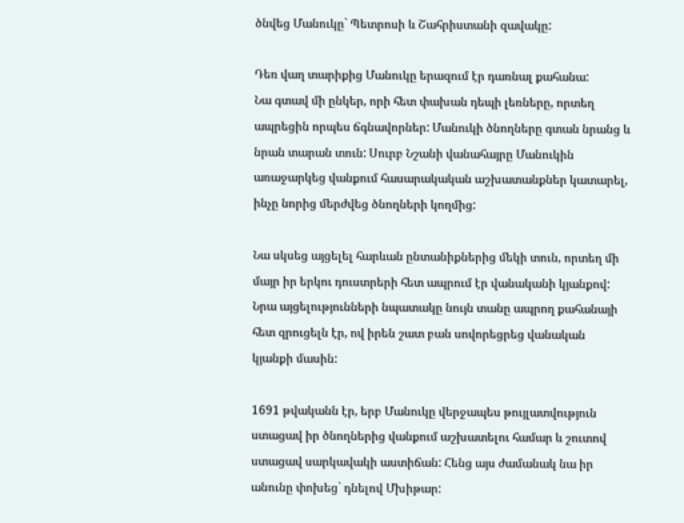ծնվեց Մանուկը` Պետրոսի և Շահրիստանի զավակը:

Դեռ վաղ տարիքից Մանուկը երազում էր դառնալ քահանա:
Նա գտավ մի ընկեր, որի հետ փախան դեպի լեռները, որտեղ ապրեցին որպես ճգնավորներ: Մանուկի ծնողները գտան նրանց և նրան տարան տուն: Սուրբ Նշանի վանահայրը Մանուկին առաջարկեց վանքում հասարակական աշխատանքներ կատարել, ինչը նորից մերժվեց ծնողների կողմից:

Նա սկսեց այցելել հարևան ընտանիքներից մեկի տուն, որտեղ մի մայր իր երկու դուստրերի հետ ապրում էր վանականի կյանքով: Նրա այցելությունների նպատակը նույն տանը ապրող քահանայի հետ զրուցելն էր, ով իրեն շատ բան սովորեցրեց վանական կյանքի մասին:

1691 թվականն էր, երբ Մանուկը վերջապես թույլատվություն ստացավ իր ծնողներից վանքում աշխատելու համար և շուտով ստացավ սարկավակի աստիճան: Հենց այս ժամանակ նա իր անունը փոխեց` դնելով Մխիթար: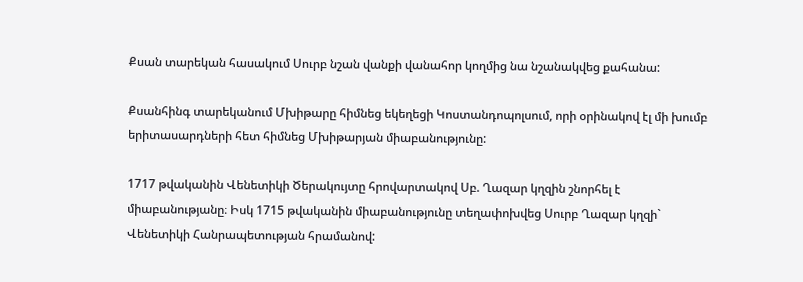Քսան տարեկան հասակում Սուրբ նշան վանքի վանահոր կողմից նա նշանակվեց քահանա:

Քսանհինգ տարեկանում Մխիթարը հիմնեց եկեղեցի Կոստանդոպոլսում, որի օրինակով էլ մի խումբ երիտասարդների հետ հիմնեց Մխիթարյան միաբանությունը:

1717 թվականին Վենետիկի Ծերակույտը հրովարտակով Սբ. Ղազար կղզին շնորհել է միաբանությանը։ Իսկ 1715 թվականին միաբանությունը տեղափոխվեց Սուրբ Ղազար կղզի` Վենետիկի Հանրապետության հրամանով: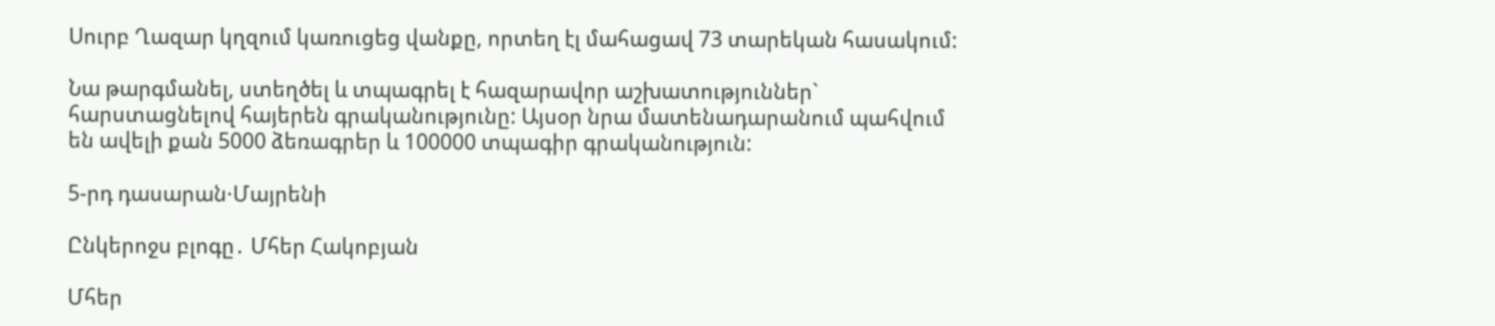Սուրբ Ղազար կղզում կառուցեց վանքը, որտեղ էլ մահացավ 73 տարեկան հասակում:

Նա թարգմանել, ստեղծել և տպագրել է հազարավոր աշխատություններ` հարստացնելով հայերեն գրականությունը: Այսօր նրա մատենադարանում պահվում են ավելի քան 5000 ձեռագրեր և 100000 տպագիր գրականություն:

5-րդ դասարան·Մայրենի

Ընկերոջս բլոգը․ Մհեր Հակոբյան

Մհեր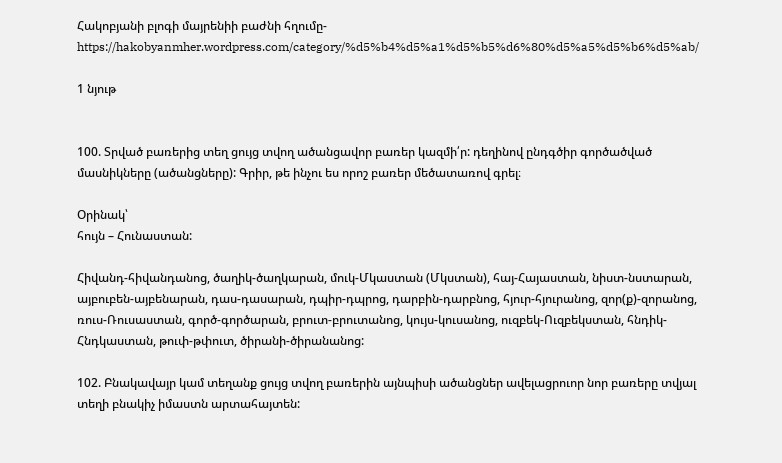Հակոբյանի բլոգի մայրենիի բաժնի հղումը-https://hakobyanmher.wordpress.com/category/%d5%b4%d5%a1%d5%b5%d6%80%d5%a5%d5%b6%d5%ab/

1 նյութ


100. Տրված բառերից տեղ ցույց տվող ածանցավոր բառեր կազմի՛ր: դեղինով ընդգծիր գործածված մասնիկները (ածանցները): Գրիր, թե ինչու ես որոշ բառեր մեծատառով գրել։

Օրինակ՝
հույն – Հունաստան:

Հիվանդ-հիվանդանոց, ծաղիկ-ծաղկարան, մուկ-Մկաստան (Մկստան), հայ-Հայաստան, նիստ-նստարան, այբուբեն-այբենարան, դաս-դասարան, դպիր-դպրոց, դարբին-դարբնոց, հյուր-հյուրանոց, զոր(ք)-զորանոց, ռուս-Ռուսաստան, գործ-գործարան, բրուտ-բրուտանոց, կույս-կուսանոց, ուզբեկ-Ուզբեկստան, հնդիկ-Հնդկաստան, թուփ-թփուտ, ծիրանի-ծիրանանոց:

102. Բնակավայր կամ տեղանք ցույց տվող բառերին այնպիսի ածանցներ ավելացրուոր նոր բառերը տվյալ տեղի բնակիչ իմաստն արտահայտեն: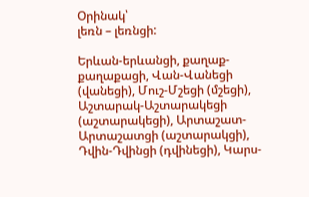Օրինակ՝
լեռն – լեռնցի:

Երևան-երևանցի, քաղաք-քաղաքացի, Վան-Վանեցի (վանեցի), Մուշ-Մշեցի (մշեցի), Աշտարակ-Աշտարակեցի (աշտարակեցի), Արտաշատ-Արտաշատցի (աշտարակցի), Դվին-Դվինցի (դվինեցի), Կարս-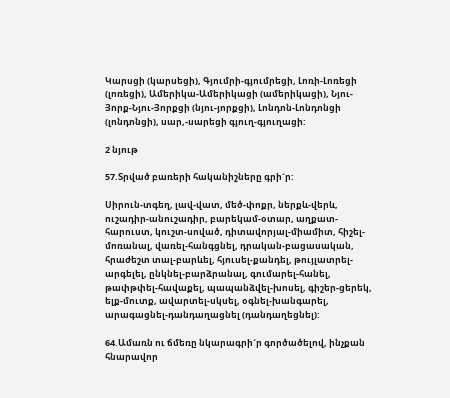Կարսցի (կարսեցի), Գյումրի-գյումրեցի, Լոռի-Լոռեցի (լոռեցի), Ամերիկա-Ամերիկացի (ամերիկացի), Նյու-Յորք-Նյու-Յորքցի (նյու-յորքցի), Լոնդոն-Լոնդոնցի (լոնդոնցի), սար,-սարեցի գյուղ-գյուղացի:

2 նյութ

57.Տրված բառերի հականիշները գրի´ր:

Սիրուն-տգեղ, լավ-վատ, մեծ-փոքր, ներքև-վերև, ուշադիր-անուշադիր, բարեկամ-օտար, աղքատ-հարուստ, կուշտ-սոված, դիտավորյալ-միամիտ, հիշել-մոռանալ, վառել-հանգցնել, դրական-բացասական, հրաժեշտ տալ-բարևել, հյուսել-քանդել, թույլատրել-արգելել, ընկնել-բարձրանալ, գումարել-հանել, թափթփել-հավաքել, պապանձվել-խոսել, գիշեր-ցերեկ, ելք-մուտք, ավարտել-սկսել, օգնել-խանգարել, արագացնել-դանդաղացնել (դանդաղեցնել):

64.Ամառն ու ճմեռը նկարագրի´ր գործածելով, ինչքան հնարավոր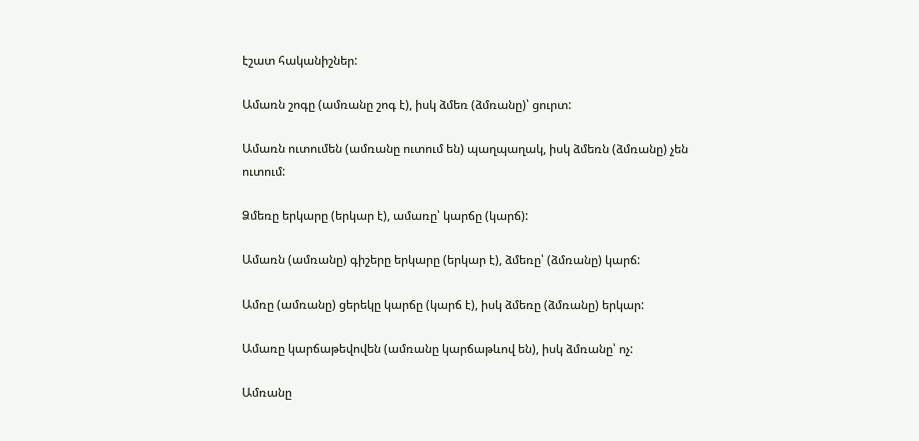էշատ հականիշներ:

Ամառն շոգը (ամռանը շոգ է), իսկ ձմեռ (ձմռանը)՝ ցուրտ:

Ամառն ուտումեն (ամռանը ուտում են) պաղպաղակ, իսկ ձմեռն (ձմռանը) չեն ուտում:

Ձմեռը երկարը (երկար է), ամառը՝ կարճը (կարճ):

Ամառն (ամռանը) գիշերը երկարը (երկար է), ձմեռը՝ (ձմռանը) կարճ:

Ամռը (ամռանը) ցերեկը կարճը (կարճ է), իսկ ձմեռը (ձմռանը) երկար:

Ամառը կարճաթեվովեն (ամռանը կարճաթևով են), իսկ ձմռանը՝ ոչ:

Ամռանը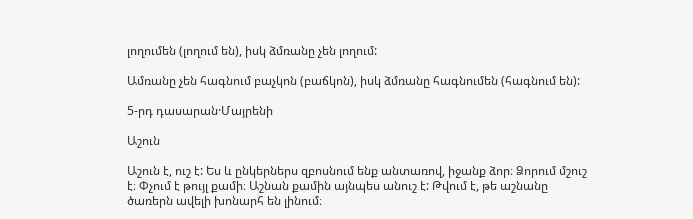լողումեն (լողում են), իսկ ձմռանը չեն լողում:

Ամռանը չեն հագնում բաչկոն (բաճկոն), իսկ ձմռանը հագնումեն (հագնում են):

5-րդ դասարան·Մայրենի

Աշուն

Աշուն է, ուշ է: Ես և ընկերներս զբոսնում ենք անտառով, իջանք ձոր։ Ձորում մշուշ է։ Փչում է թույլ քամի։ Աշնան քամին այնպես անուշ է: Թվում է, թե աշնանը ծառերն ավելի խոնարհ են լինում։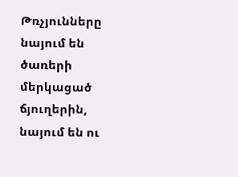Թռչյունները նայում են ծառերի մերկացած ճյուղերին, նայում են ու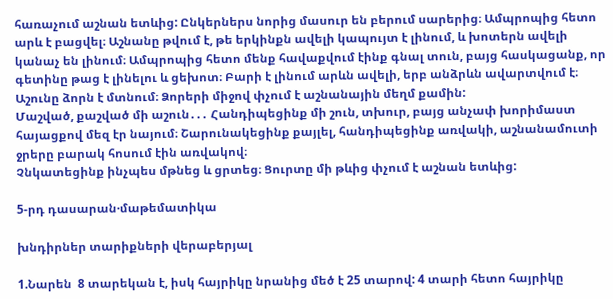հառաչում աշնան ետևից: Ընկերներս նորից մասուր են բերում սարերից։ Ամպրոպից հետո արև է բացվել։ Աշնանը թվում է, թե երկինքն ավելի կապույտ է լինում, և խոտերն ավելի կանաչ են լինում։ Ամպրոպից հետո մենք հավաքվում էինք գնալ տուն, բայց հասկացանք, որ գետինը թաց է լինելու և ցեխոտ։ Բարի է լինում արևն ավելի, երբ անձրևն ավարտվում է։
Աշունը ձորն է մտնում։ Ձորերի միջով փչում է աշնանային մեղմ քամին:
Մաշված, քաշված մի աշուն․․․ Հանդիպեցինք մի շուն, տխուր, բայց անչափ խորիմաստ հայացքով մեզ էր նայում։ Շարունակեցինք քայլել, հանդիպեցինք առվակի, աշնանամուտի ջրերը բարակ հոսում էին առվակով։
Չնկատեցինք ինչպես մթնեց և ցրտեց։ Ցուրտը մի թևից փչում է աշնան ետևից:

5-րդ դասարան·մաթեմատիկա

խնդիրներ տարիքների վերաբերյալ

1.Նարեն  8 տարեկան է, իսկ հայրիկը նրանից մեծ է 25 տարով: 4 տարի հետո հայրիկը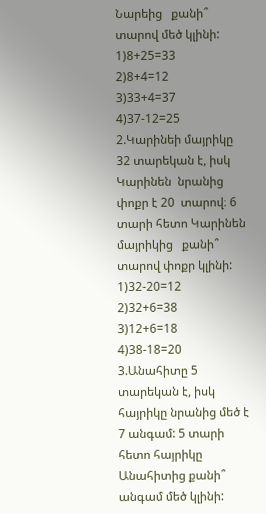Նարեից   քանի՞ տարով մեծ կլինի:
1)8+25=33
2)8+4=12
3)33+4=37
4)37-12=25
2.Կարինեի մայրիկը 32 տարեկան է, իսկ Կարինեն  նրանից փոքր է 20  տարով։ 6 տարի հետո Կարինեն մայրիկից   քանի՞ տարով փոքր կլինի:
1)32-20=12
2)32+6=38
3)12+6=18
4)38-18=20
3.Անահիտը 5 տարեկան է, իսկ հայրիկը նրանից մեծ է 7 անգամ: 5 տարի հետո հայրիկը Անահիտից քանի՞ անգամ մեծ կլինի: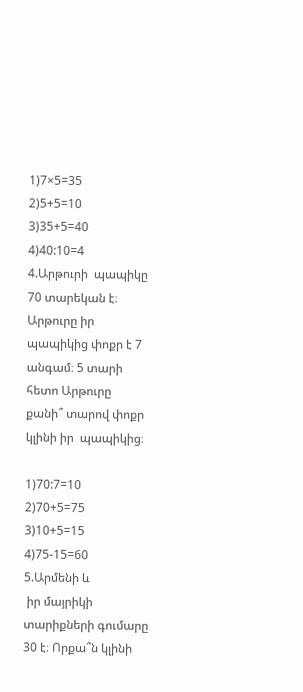1)7×5=35
2)5+5=10
3)35+5=40
4)40:10=4
4.Արթուրի  պապիկը 70 տարեկան է։ Արթուրը իր պապիկից փոքր է 7 անգամ։ 5 տարի հետո Արթուրը  քանի՞ տարով փոքր կլինի իր  պապիկից։

1)70:7=10
2)70+5=75
3)10+5=15
4)75-15=60
5.Արմենի և
 իր մայրիկի  տարիքների գումարը  30 է։ Որքա՞ն կլինի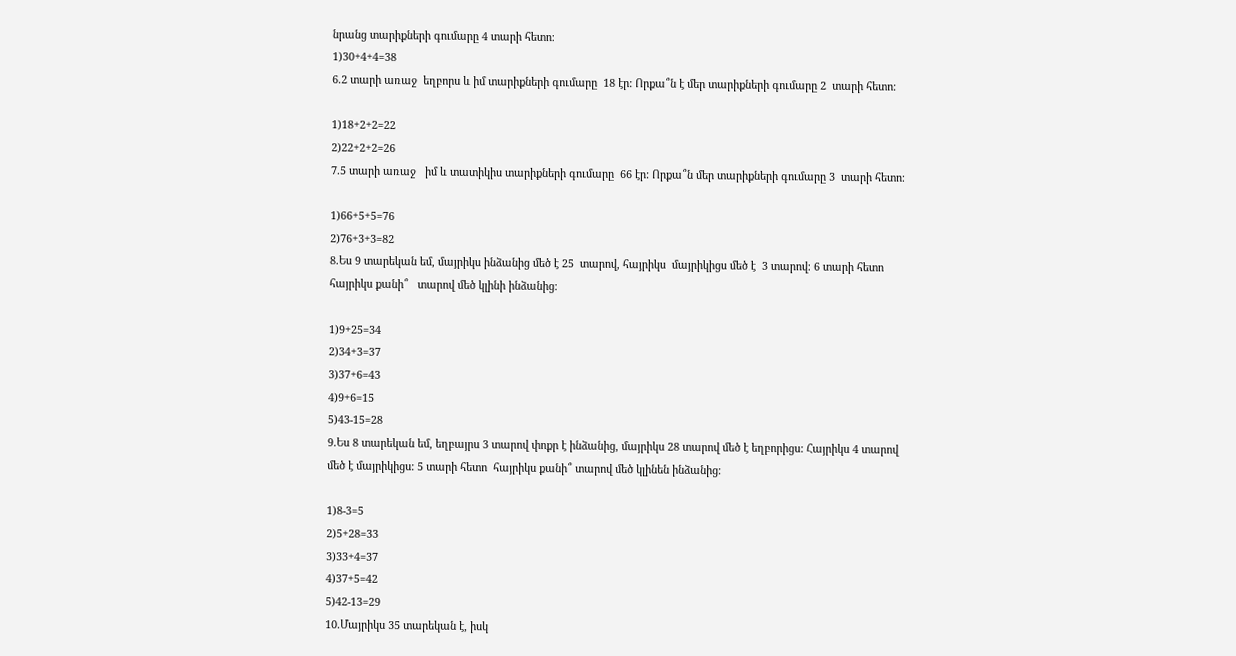նրանց տարիքների գումարը 4 տարի հետո։
1)30+4+4=38
6.2 տարի առաջ  եղբորս և իմ տարիքների գումարը  18 էր: Որքա՞ն է մեր տարիքների գումարը 2  տարի հետո։

1)18+2+2=22
2)22+2+2=26
7.5 տարի առաջ   իմ և տատիկիս տարիքների գումարը  66 էր: Որքա՞ն մեր տարիքների գումարը 3  տարի հետո։

1)66+5+5=76
2)76+3+3=82
8.Ես 9 տարեկան եմ, մայրիկս ինձանից մեծ է 25  տարով, հայրիկս  մայրիկիցս մեծ է  3 տարով։ 6 տարի հետո հայրիկս քանի՞   տարով մեծ կլինի ինձանից։

1)9+25=34
2)34+3=37
3)37+6=43
4)9+6=15
5)43-15=28
9.Ես 8 տարեկան եմ, եղբայրս 3 տարով փոքր է ինձանից, մայրիկս 28 տարով մեծ է եղբորիցս: Հայրիկս 4 տարով մեծ է մայրիկիցս: 5 տարի հետո  հայրիկս քանի՞ տարով մեծ կլինեն ինձանից։

1)8-3=5
2)5+28=33
3)33+4=37
4)37+5=42
5)42-13=29
10.Մայրիկս 35 տարեկան է, իսկ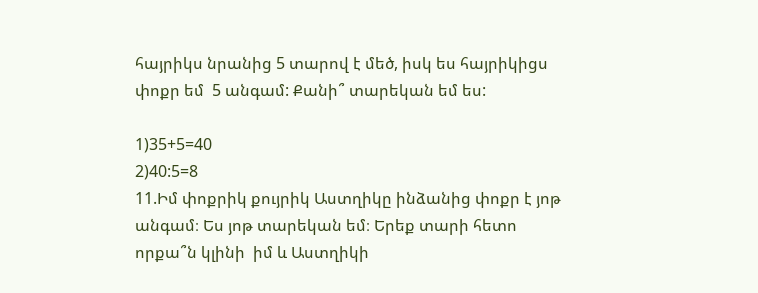հայրիկս նրանից 5 տարով է մեծ, իսկ ես հայրիկիցս փոքր եմ  5 անգամ: Քանի՞ տարեկան եմ ես:

1)35+5=40
2)40:5=8
11.Իմ փոքրիկ քույրիկ Աստղիկը ինձանից փոքր է յոթ անգամ։ Ես յոթ տարեկան եմ։ Երեք տարի հետո   որքա՞ն կլինի  իմ և Աստղիկի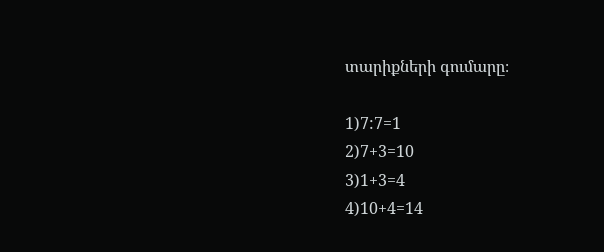տարիքների գումարը։

1)7:7=1
2)7+3=10
3)1+3=4
4)10+4=14